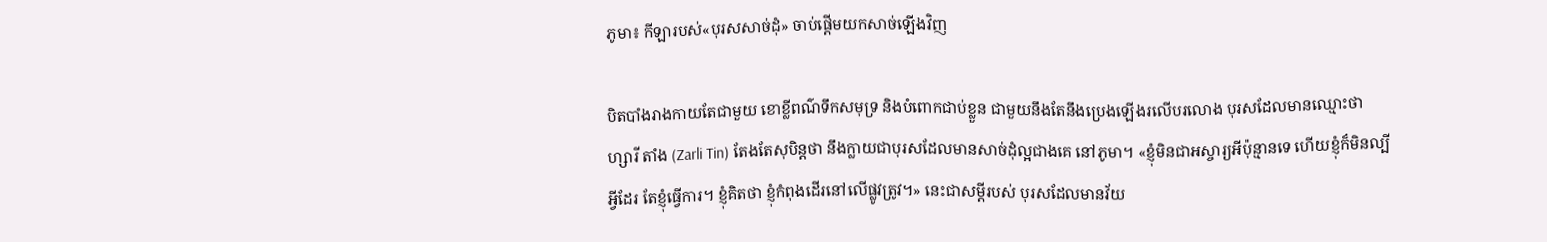ភូមា៖ កីឡារបស់«បុរសសាច់ដុំ» ចាប់ផ្ដើមយកសាច់ឡើងវិញ

បិតបាំងរាងកាយតែជាមួយ ខោខ្លីពណ៌ទឹកសមុទ្រ និងបំពោកជាប់ខ្លួន ជាមួយនឹងតែនឹងប្រេងឡើងរលើបរលោង បុរសដែលមានឈ្មោះថា ហ្សារី តាំង (Zarli Tin) តែងតែសុបិន្ដថា នឹងក្លាយជាបុរសដែលមានសាច់ដុំល្អជាងគេ នៅភូមា។ «ខ្ញុំមិនជាអស្ចារ្យអីប៉ុន្មានទេ ហើយខ្ញុំក៏មិនល្បីអ្វីដែរ តែខ្ញុំធ្វើការ។ ខ្ញុំគិតថា ខ្ញុំកំពុងដើរនៅលើផ្លូវត្រូវ។» នេះជាសម្ដីរបស់ បុរសដែលមានវ័យ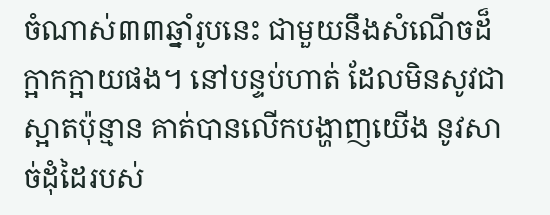ចំណាស់៣៣ឆ្នាំរូបនេះ ជាមួយនឹងសំណើចដ៏ក្អាកក្អាយផង។ នៅបន្ទប់ហាត់ ដែលមិនសូវជាស្អាតប៉ុន្មាន គាត់បានលើកបង្ហាញយើង នូវសាច់ដុំដៃរបស់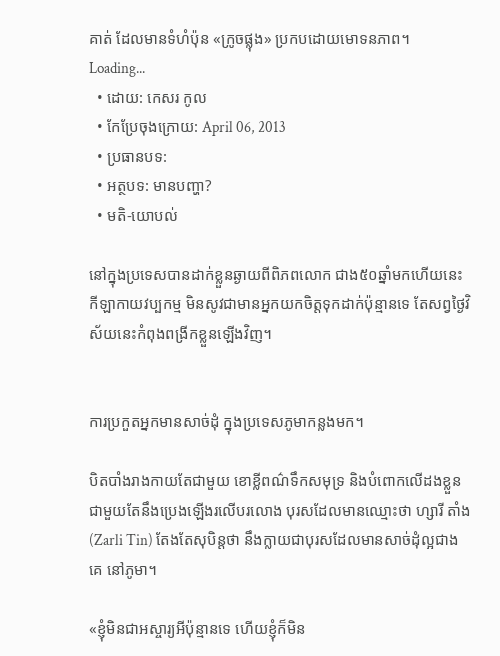គាត់ ដែលមានទំហំប៉ុន «ក្រូចផ្លុង» ប្រកបដោយមោទនភាព។
Loading...
  • ដោយ: កេសរ កូល
  • កែប្រែចុងក្រោយ: April 06, 2013
  • ប្រធានបទ:
  • អត្ថបទ: មានបញ្ហា?
  • មតិ-យោបល់

នៅក្នុងប្រទេសបានដាក់ខ្លួនឆ្ងាយពីពិភពលោក ជាង៥០ឆ្នាំមកហើយនេះ កីឡាកាយវប្បកម្ម មិនសូវជាមានអ្នកយកចិត្តទុកដាក់ប៉ុន្មានទេ តែសព្វថ្ងៃវិស័យនេះកំពុងពង្រីកខ្លួនឡើងវិញ។


ការប្រកួតអ្នកមានសាច់ដុំ ក្នុងប្រទេសភូមាកន្លងមក។

បិតបាំងរាងកាយតែជាមួយ ខោខ្លីពណ៌ទឹកសមុទ្រ និងបំពោកលើដងខ្លួន ជាមួយតែនឹងប្រេងឡើងរលើបរលោង បុរសដែលមានឈ្មោះថា ហ្សារី តាំង (Zarli Tin) តែងតែសុបិន្ដថា នឹងក្លាយជាបុរសដែលមានសាច់ដុំល្អជាងគេ នៅភូមា។

«ខ្ញុំមិនជាអស្ចារ្យអីប៉ុន្មានទេ ហើយខ្ញុំក៏មិន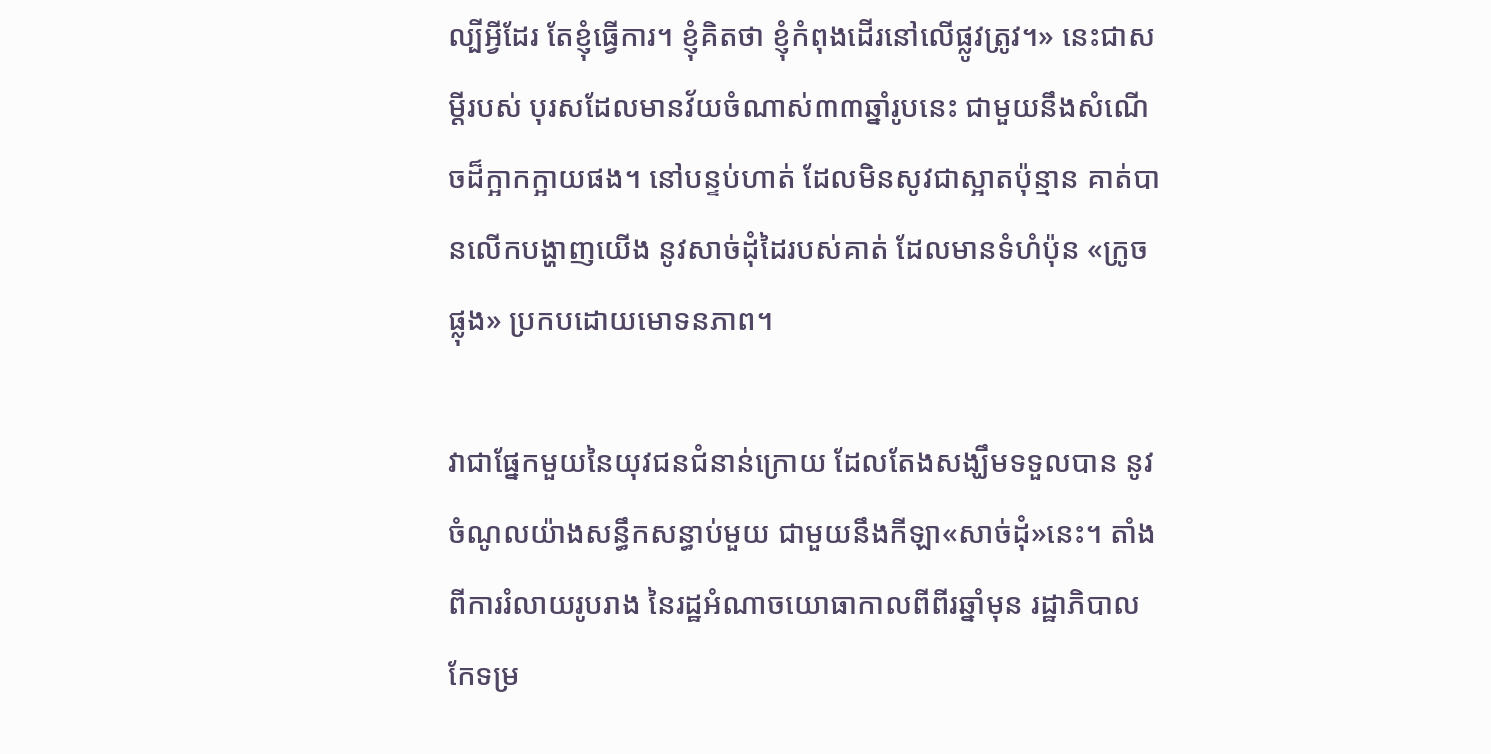ល្បីអ្វីដែរ តែខ្ញុំធ្វើការ។ ខ្ញុំគិតថា ខ្ញុំកំពុងដើរនៅលើផ្លូវត្រូវ។» នេះជាសម្ដីរបស់ បុរសដែលមានវ័យចំណាស់៣៣ឆ្នាំរូបនេះ ជាមួយនឹងសំណើចដ៏ក្អាកក្អាយផង។ នៅបន្ទប់ហាត់ ដែលមិនសូវជាស្អាតប៉ុន្មាន គាត់បានលើកបង្ហាញយើង នូវសាច់ដុំដៃរបស់គាត់ ដែលមានទំហំប៉ុន «ក្រូចផ្លុង» ប្រកបដោយមោទនភាព។

វាជាផ្នែកមួយនៃយុវជនជំនាន់ក្រោយ ដែលតែងសង្ឃឹមទទួលបាន នូវចំណូលយ៉ាងសន្ធឹកសន្ធាប់មួយ ជាមួយនឹងកីឡា«សាច់ដុំ»នេះ។ តាំងពីការរំលាយរូបរាង នៃរដ្ឋអំណាចយោធាកាលពីពីរឆ្នាំមុន រដ្ឋាភិបាលកែទម្រ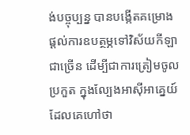ង់បច្ចុប្បន្ន បានបង្កើតគម្រោង ផ្ដល់ការឧបត្ថម្ភទៅវិស័យកីឡាជាច្រើន ដើម្បីជាការត្រៀមចូលប្រកួត ក្នុងល្បែងអាស៊ីអាគ្នេយ៍ ដែលគេហៅថា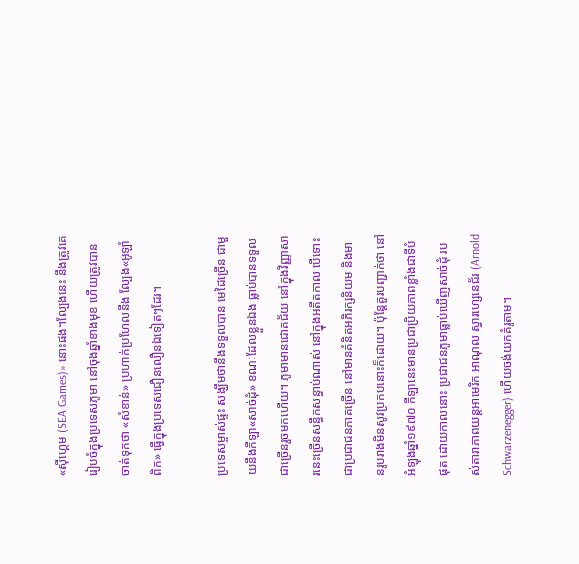«ស៊ីហ្គេម (SEA Games)» នោះផង។ល្បែងនេះ នឹងត្រូវគេរៀបចំក្នុងប្រទេសភូមា នៅចុងឆ្នាំខាងមុខ ហើយត្រូវបានចាត់ទុកថា «សំខាន់» ប្រហាក់ប្រហែលនឹង ល្បែង«អូឡាំពិក» ធ្វើក្នុងប្រទេសជឿនលឿនឯទៀតៗដែរ។

ប្រទេសម្ចាស់ផ្ទះ សង្ឃឹមថានឹងទទួលបាន មេដៃច្រើន ជាមួយនឹងកីឡា«សាច់ដុំ» ខណៈដែលខ្លួនឯង ធ្លាប់បានទទួលជាច្រើនរួចមកហើយ។ ភូមាមានជោគជ័យ នៅក្នុងវិញ្ញាសារនេះច្រើនសន្ធឹកសន្ធាប់ណាស់ នៅក្នុងអតីតកាល បើទោះជាប្រជាជនភាគច្រើន នៅមានគំនិតអភិរក្សនិយម និងមានរូបរាងមិនសូវប្រកបនោះក៏ដោយ។ ប៉ុន្តែគួរបញ្ជាក់ថា នៅអំឡុងឆ្នាំ១៩៧០ កីឡានេះមានប្រជាប្រិយភាពខ្លាំងជាទីបំផុត ដោយកាលនោះ ប្រជាជនភូមាធ្លាប់ឃើញសាច់ដុំ របស់តារាភាពយន្ដអាមេរិក អាណុល ស្វារហ្សេនេជ័រ (Arnold Schwarzenegger) ហើយចង់យកគំរូតាម។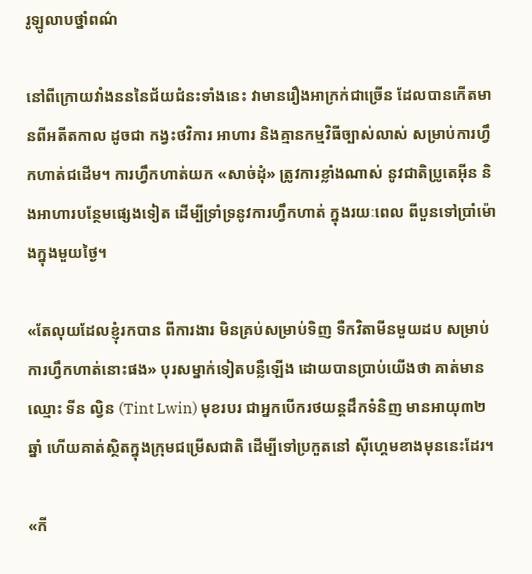រូឡូលាបថ្នាំពណ៌

នៅពីក្រោយវាំងនននៃជ័យជំនះទាំងនេះ វាមានរឿងអាក្រក់ជាច្រើន ដែលបានកើតមានពីអតីតកាល ដូចជា កង្វះថវិការ អាហារ និងគ្មានកម្មវិធីច្បាស់លាស់ សម្រាប់ការហ្វឹកហាត់ជដើម។ ការហ្វឹកហាត់យក «សាច់ដុំ» ត្រូវការខ្លាំងណាស់ នូវជាតិប្រូតេអ៊ីន និងអាហារបន្ថែមផ្សេងទៀត ដើម្បីទ្រាំទ្រនូវការហ្វឹកហាត់ ក្នុងរយៈពេល ពីបួនទៅប្រាំម៉ោងក្នុងមួយថ្ងៃ។

«តែលុយដែលខ្ញុំរកបាន ពីការងារ មិនគ្រប់សម្រាប់ទិញ ទឺកវិតាមីនមួយដប សម្រាប់ការហ្វឹកហាត់នោះផង» បុរសម្នាក់ទៀតបន្លឺឡើង ដោយបានប្រាប់យើងថា គាត់មានឈ្មោះ ទីន ល្វិន (Tint Lwin) មុខរបរ ជាអ្នកបើករថយន្ដដឹកទំនិញ មានអាយុ៣២ឆ្នាំ ហើយគាត់ស្ថិតក្នុងក្រុមជម្រើសជាតិ ដើម្បីទៅប្រកួតនៅ ស៊ីហ្គេមខាងមុននេះដែរ។

«កី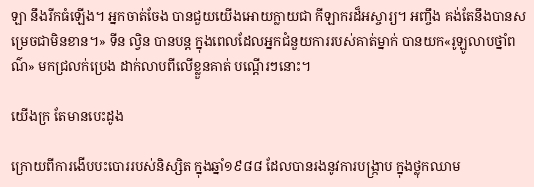ឡា នឹងរីកធំឡើង។ អ្នកចាត់ចែង បានជួយយើងអោយក្លាយជា កីឡាករដ៏អស្ចារ្យ។ អញ្ចឹង គង់តែនឹងបានសម្រេចជាមិនខាន។» ទីន ល្វិន បានបន្ត ក្នុងពេលដែលអ្នកជំនួយការរបស់គាត់ម្នាក់ បានយក«រូឡូលាបថ្នាំពណ៌» មកជ្រលក់ប្រេង ដាក់លាបពីលើខ្លួនគាត់ បណ្ដើរៗនោះ។

យើងក្រ តែមានបេះដូង

ក្រោយពីការងើបបះបោររបស់និស្សិត ក្នុងឆ្នាំ១៩៨៨ ដែលបានរងនូវការបង្ក្រាប ក្នុងថ្លុកឈាម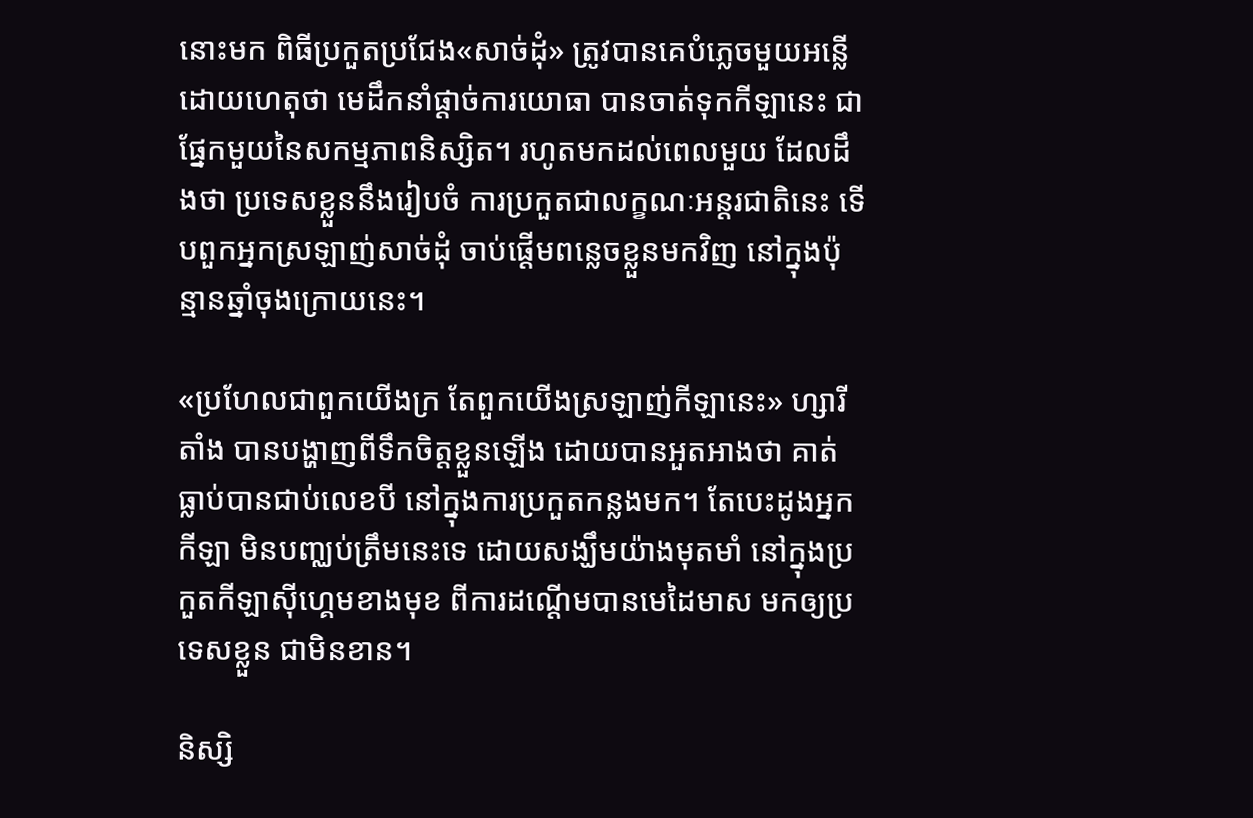នោះមក ពិធីប្រកួតប្រជែង«សាច់ដុំ» ត្រូវបានគេបំភ្លេចមួយអន្លើ ដោយហេតុថា មេដឹកនាំផ្ដាច់ការយោធា បានចាត់ទុកកីឡានេះ ជាផ្នែកមួយនៃសកម្មភាពនិស្សិត។ រហូតមកដល់ពេលមួយ ដែលដឹងថា ប្រទេសខ្លួននឹងរៀបចំ ការប្រកួតជាលក្ខណៈអន្តរជាតិនេះ ទើបពួកអ្នកស្រឡាញ់សាច់ដុំ ចាប់ផ្ដើមពន្លេចខ្លួនមកវិញ នៅក្នុងប៉ុន្មានឆ្នាំចុងក្រោយនេះ។

«ប្រហែលជាពួកយើងក្រ តែពួកយើងស្រឡាញ់កីឡានេះ» ហ្សារី តាំង បានបង្ហាញពីទឹកចិត្តខ្លួនឡើង ដោយបានអួតអាងថា គាត់ធ្លាប់បានជាប់លេខបី នៅក្នុងការប្រកួតកន្លងមក។ តែបេះដូងអ្នកកីឡា មិនបញ្ឈប់ត្រឹមនេះទេ ដោយសង្ឃឹមយ៉ាងមុតមាំ នៅក្នុងប្រកួតកីឡាស៊ីហ្គេមខាងមុខ ពីការដណ្ដើមបានមេដៃមាស មកឲ្យប្រទេសខ្លួន ជាមិនខាន។

និស្សិ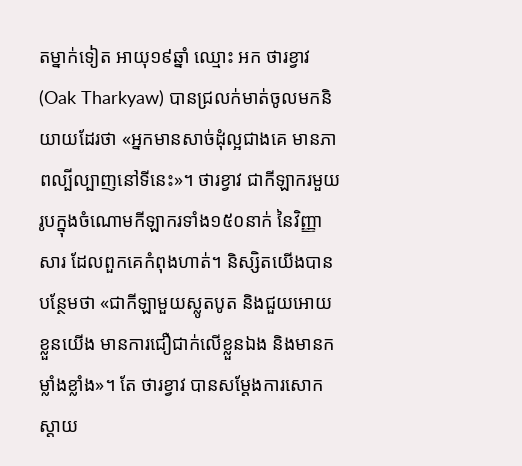តម្នាក់ទៀត អាយុ១៩ឆ្នាំ ឈ្មោះ អក ថារខ្វាវ (Oak Tharkyaw) បានជ្រលក់មាត់ចូលមកនិយាយដែរថា «អ្នកមានសាច់ដុំល្អជាងគេ មានភាពល្បីល្បាញនៅទីនេះ»។ ថារខ្វាវ ជាកីឡាករមួយរូបក្នុងចំណោមកីឡាករទាំង១៥០នាក់ នៃវិញ្ញាសារ ដែលពួកគេកំពុងហាត់។ និស្សិតយើងបានបន្ថែមថា «ជាកីឡាមួយស្លូតបូត និងជួយអោយខ្លួនយើង មានការជឿជាក់លើខ្លួនឯង និងមានកម្លាំងខ្លាំង»។ តែ ថារខ្វាវ បានសម្ដែងការសោកស្ដាយ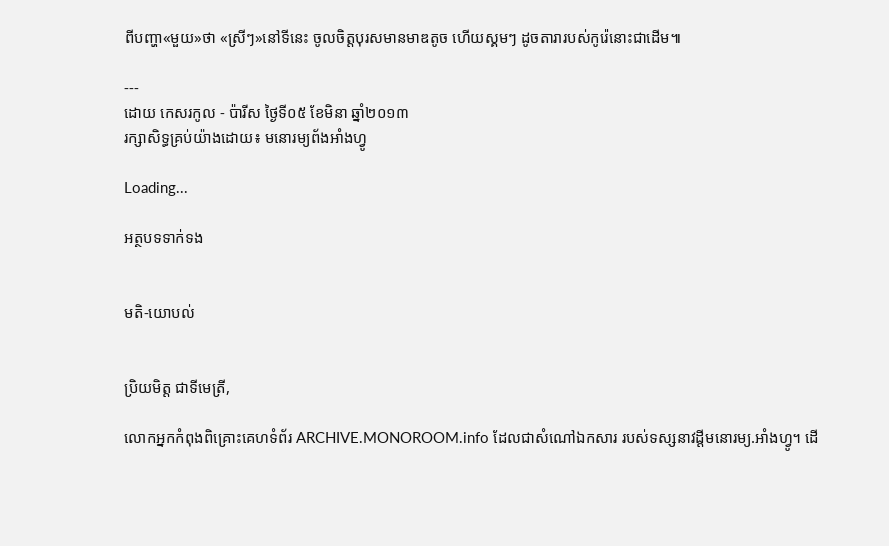ពីបញ្ហា«មួយ»ថា «ស្រីៗ»នៅទីនេះ ចូលចិត្តបុរសមានមាឌតូច ហើយស្គមៗ ដូចតារារបស់កូរ៉េនោះជាដើម៕

---
ដោយ កេសរកូល - ប៉ារីស ថ្ងៃទី០៥ ខែមិនា ឆ្នាំ២០១៣
រក្សាសិទ្ធគ្រប់យ៉ាងដោយ៖ មនោរម្យព័ងអាំងហ្វូ

Loading...

អត្ថបទទាក់ទង


មតិ-យោបល់


ប្រិយមិត្ត ជាទីមេត្រី,

លោកអ្នកកំពុងពិគ្រោះគេហទំព័រ ARCHIVE.MONOROOM.info ដែលជាសំណៅឯកសារ របស់ទស្សនាវដ្ដីមនោរម្យ.អាំងហ្វូ។ ដើ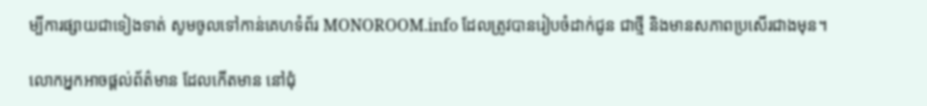ម្បីការផ្សាយជាទៀងទាត់ សូមចូលទៅកាន់គេហទំព័រ MONOROOM.info ដែលត្រូវបានរៀបចំដាក់ជូន ជាថ្មី និងមានសភាពប្រសើរជាងមុន។

លោកអ្នកអាចផ្ដល់ព័ត៌មាន ដែលកើតមាន នៅជុំ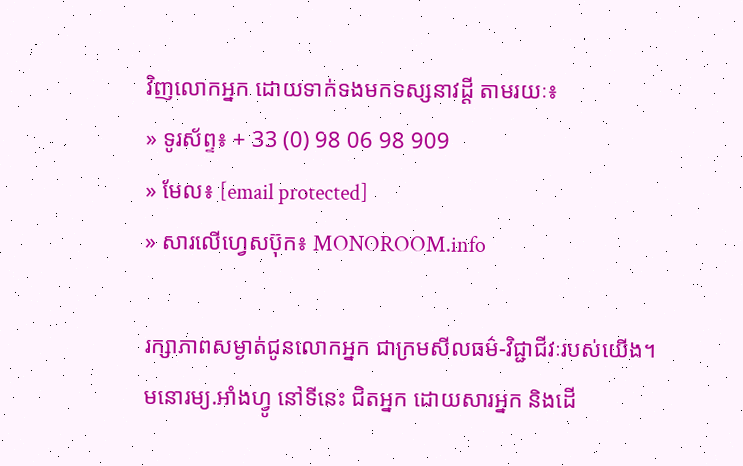វិញលោកអ្នក ដោយទាក់ទងមកទស្សនាវដ្ដី តាមរយៈ៖
» ទូរស័ព្ទ៖ + 33 (0) 98 06 98 909
» មែល៖ [email protected]
» សារលើហ្វេសប៊ុក៖ MONOROOM.info

រក្សាភាពសម្ងាត់ជូនលោកអ្នក ជាក្រមសីលធម៌-វិជ្ជាជីវៈរបស់យើង។ មនោរម្យ.អាំងហ្វូ នៅទីនេះ ជិតអ្នក ដោយសារអ្នក និងដើ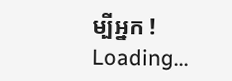ម្បីអ្នក !
Loading...